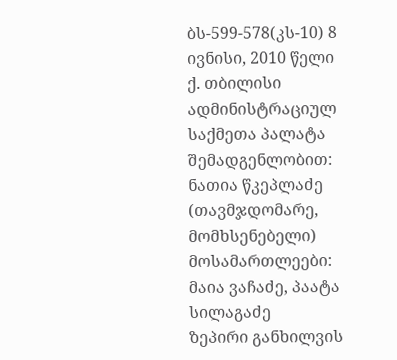ბს-599-578(კს-10) 8 ივნისი, 2010 წელი
ქ. თბილისი
ადმინისტრაციულ საქმეთა პალატა
შემადგენლობით:
ნათია წკეპლაძე (თავმჯდომარე, მომხსენებელი)
მოსამართლეები: მაია ვაჩაძე, პაატა სილაგაძე
ზეპირი განხილვის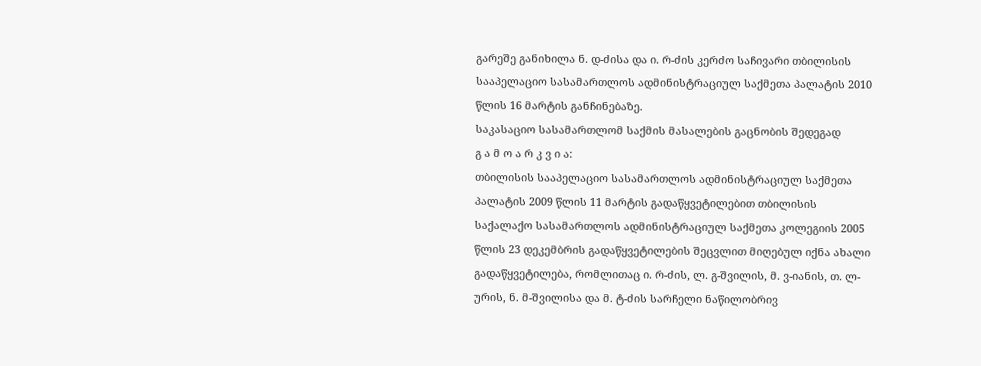გარეშე განიხილა ნ. დ-ძისა და ი. რ-ძის კერძო საჩივარი თბილისის სააპელაციო სასამართლოს ადმინისტრაციულ საქმეთა პალატის 2010 წლის 16 მარტის განჩინებაზე.
საკასაციო სასამართლომ საქმის მასალების გაცნობის შედეგად
გ ა მ ო ა რ კ ვ ი ა:
თბილისის სააპელაციო სასამართლოს ადმინისტრაციულ საქმეთა პალატის 2009 წლის 11 მარტის გადაწყვეტილებით თბილისის საქალაქო სასამართლოს ადმინისტრაციულ საქმეთა კოლეგიის 2005 წლის 23 დეკემბრის გადაწყვეტილების შეცვლით მიღებულ იქნა ახალი გადაწყვეტილება, რომლითაც ი. რ-ძის, ლ. გ-შვილის, მ. ვ-იანის, თ. ლ-ურის, ნ. მ-შვილისა და მ. ტ-ძის სარჩელი ნაწილობრივ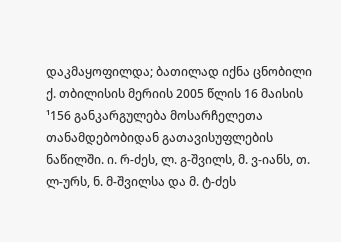დაკმაყოფილდა; ბათილად იქნა ცნობილი ქ. თბილისის მერიის 2005 წლის 16 მაისის ¹156 განკარგულება მოსარჩელეთა თანამდებობიდან გათავისუფლების ნაწილში. ი. რ-ძეს, ლ. გ-შვილს, მ. ვ-იანს, თ. ლ-ურს, ნ. მ-შვილსა და მ. ტ-ძეს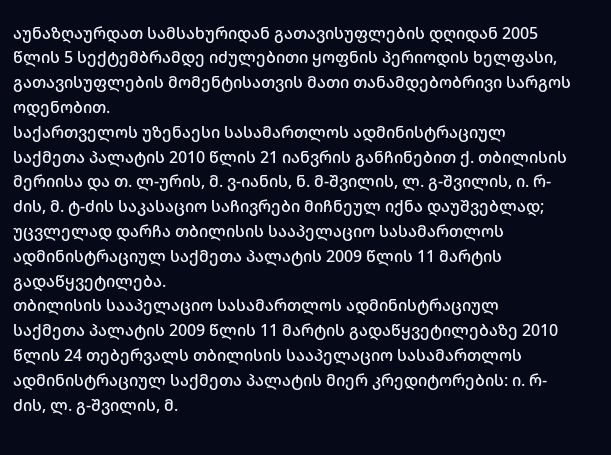აუნაზღაურდათ სამსახურიდან გათავისუფლების დღიდან 2005 წლის 5 სექტემბრამდე იძულებითი ყოფნის პერიოდის ხელფასი, გათავისუფლების მომენტისათვის მათი თანამდებობრივი სარგოს ოდენობით.
საქართველოს უზენაესი სასამართლოს ადმინისტრაციულ საქმეთა პალატის 2010 წლის 21 იანვრის განჩინებით ქ. თბილისის მერიისა და თ. ლ-ურის, მ. ვ-იანის, ნ. მ-შვილის, ლ. გ-შვილის, ი. რ-ძის, მ. ტ-ძის საკასაციო საჩივრები მიჩნეულ იქნა დაუშვებლად; უცვლელად დარჩა თბილისის სააპელაციო სასამართლოს ადმინისტრაციულ საქმეთა პალატის 2009 წლის 11 მარტის გადაწყვეტილება.
თბილისის სააპელაციო სასამართლოს ადმინისტრაციულ საქმეთა პალატის 2009 წლის 11 მარტის გადაწყვეტილებაზე 2010 წლის 24 თებერვალს თბილისის სააპელაციო სასამართლოს ადმინისტრაციულ საქმეთა პალატის მიერ კრედიტორების: ი. რ-ძის, ლ. გ-შვილის, მ.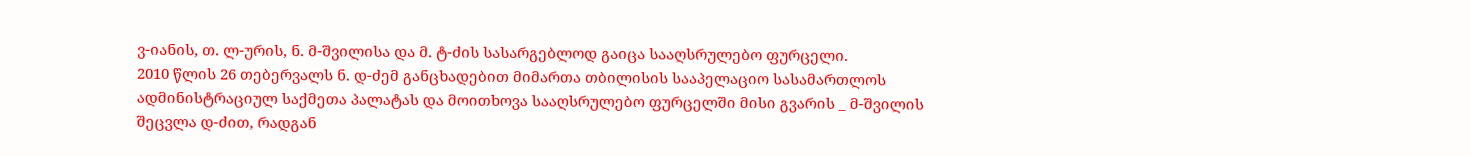ვ-იანის, თ. ლ-ურის, ნ. მ-შვილისა და მ. ტ-ძის სასარგებლოდ გაიცა სააღსრულებო ფურცელი.
2010 წლის 26 თებერვალს ნ. დ-ძემ განცხადებით მიმართა თბილისის სააპელაციო სასამართლოს ადმინისტრაციულ საქმეთა პალატას და მოითხოვა სააღსრულებო ფურცელში მისი გვარის _ მ-შვილის შეცვლა დ-ძით, რადგან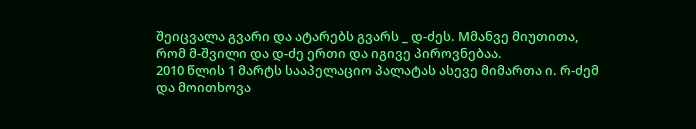შეიცვალა გვარი და ატარებს გვარს _ დ-ძეს. Mმანვე მიუთითა, რომ მ-შვილი და დ-ძე ერთი და იგივე პიროვნებაა.
2010 წლის 1 მარტს სააპელაციო პალატას ასევე მიმართა ი. რ-ძემ და მოითხოვა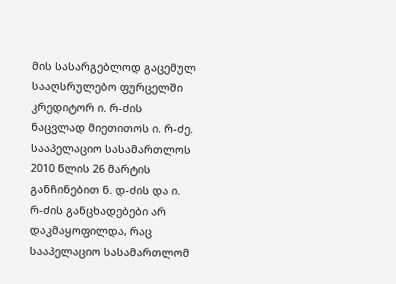მის სასარგებლოდ გაცემულ სააღსრულებო ფურცელში კრედიტორ ი. რ-ძის ნაცვლად მიეთითოს ი. რ-ძე.
სააპელაციო სასამართლოს 2010 წლის 26 მარტის განჩინებით ნ. დ-ძის და ი. რ-ძის განცხადებები არ დაკმაყოფილდა, რაც სააპელაციო სასამართლომ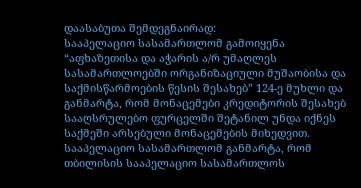დაასაბუთა შემდეგნაირად:
სააპელაციო სასამართლომ გამოიყენა “აფხაზეთისა და აჭარის ა/რ უმაღლეს სასამართლოებში ორგანიზაციული მუშაობისა და საქმისწარმოების წესის შესახებ” 124-ე მუხლი და განმარტა, რომ მონაცემები კრედიტორის შესახებ სააღსრულებო ფურცელში შეტანილ უნდა იქნეს საქმეში არსებული მონაცემების მიხედვით.
სააპელაციო სასამართლომ განმარტა, რომ თბილისის სააპელაციო სასამართლოს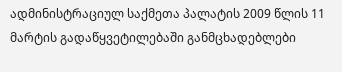ადმინისტრაციულ საქმეთა პალატის 2009 წლის 11 მარტის გადაწყვეტილებაში განმცხადებლები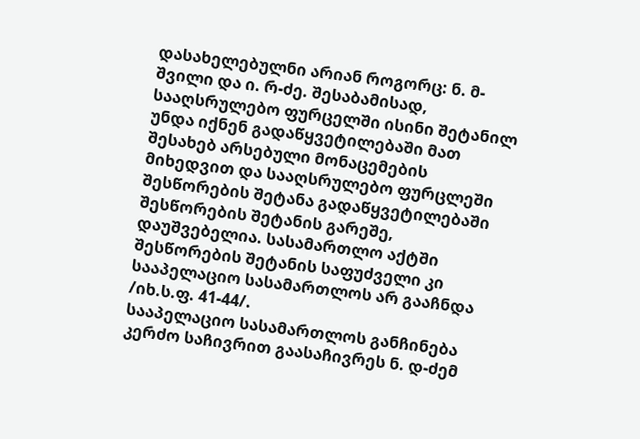დასახელებულნი არიან როგორც: ნ. მ-შვილი და ი. რ-ძე. შესაბამისად, სააღსრულებო ფურცელში ისინი შეტანილ უნდა იქნენ გადაწყვეტილებაში მათ შესახებ არსებული მონაცემების მიხედვით და სააღსრულებო ფურცლეში შესწორების შეტანა გადაწყვეტილებაში შესწორების შეტანის გარეშე, დაუშვებელია. სასამართლო აქტში შესწორების შეტანის საფუძველი კი სააპელაციო სასამართლოს არ გააჩნდა /იხ.ს.ფ. 41-44/.
სააპელაციო სასამართლოს განჩინება კერძო საჩივრით გაასაჩივრეს ნ. დ-ძემ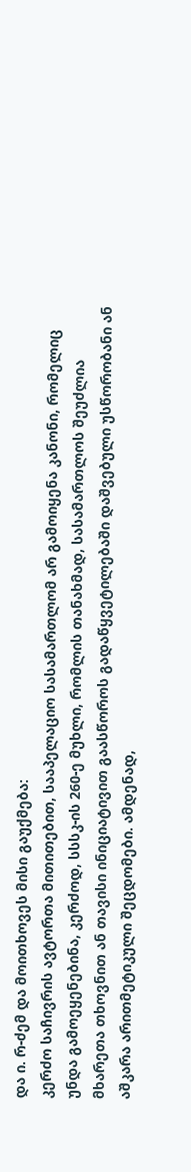და ი. რ-ძემ და მოითხოვეს მისი გაუქმება:
კერძო საჩივრის ავტორთა მითითებით, სააპელაციო სასამართლომ არ გამოიყენა კანონი, რომელიც უნდა გამოეყენებინა, კერძოდ, სსსკ-ის 260-ე მუხლი, რომლის თანახმად, სასამართლოს შეუძლია მხარეთა თხოვნით ან თავისი ინიციატივით გაასწოროს გადაწყვეტილებაში დაშვებული უსწორობანი ან აშკარა არითმეტიკული შეცდომები. ამდენად,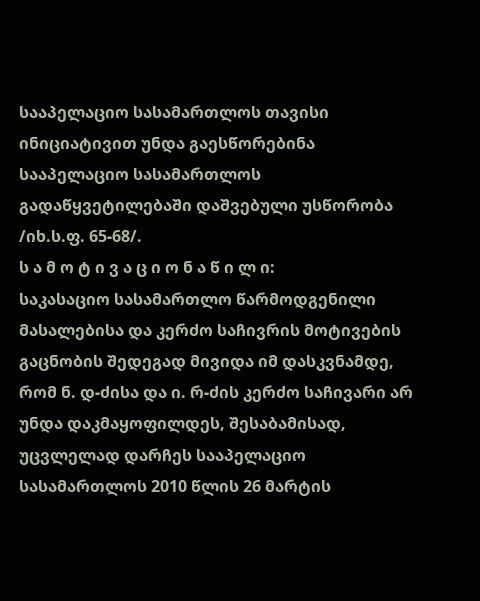სააპელაციო სასამართლოს თავისი ინიციატივით უნდა გაესწორებინა სააპელაციო სასამართლოს გადაწყვეტილებაში დაშვებული უსწორობა /იხ.ს.ფ. 65-68/.
ს ა მ ო ტ ი ვ ა ც ი ო ნ ა წ ი ლ ი:
საკასაციო სასამართლო წარმოდგენილი მასალებისა და კერძო საჩივრის მოტივების გაცნობის შედეგად მივიდა იმ დასკვნამდე, რომ ნ. დ-ძისა და ი. რ-ძის კერძო საჩივარი არ უნდა დაკმაყოფილდეს, შესაბამისად, უცვლელად დარჩეს სააპელაციო სასამართლოს 2010 წლის 26 მარტის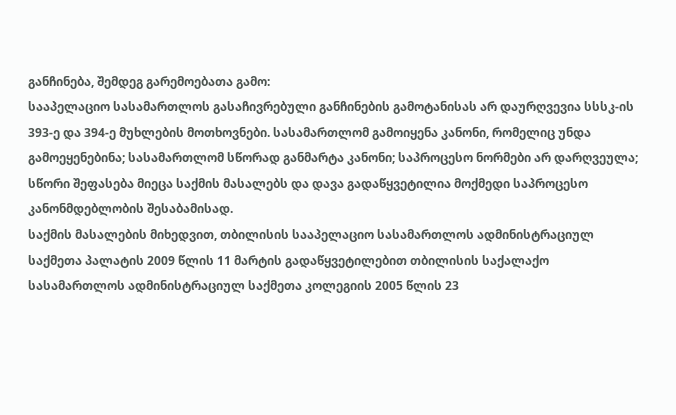განჩინება, შემდეგ გარემოებათა გამო:
სააპელაციო სასამართლოს გასაჩივრებული განჩინების გამოტანისას არ დაურღვევია სსსკ-ის 393-ე და 394-ე მუხლების მოთხოვნები. სასამართლომ გამოიყენა კანონი, რომელიც უნდა გამოეყენებინა; სასამართლომ სწორად განმარტა კანონი; საპროცესო ნორმები არ დარღვეულა; სწორი შეფასება მიეცა საქმის მასალებს და დავა გადაწყვეტილია მოქმედი საპროცესო კანონმდებლობის შესაბამისად.
საქმის მასალების მიხედვით, თბილისის სააპელაციო სასამართლოს ადმინისტრაციულ საქმეთა პალატის 2009 წლის 11 მარტის გადაწყვეტილებით თბილისის საქალაქო სასამართლოს ადმინისტრაციულ საქმეთა კოლეგიის 2005 წლის 23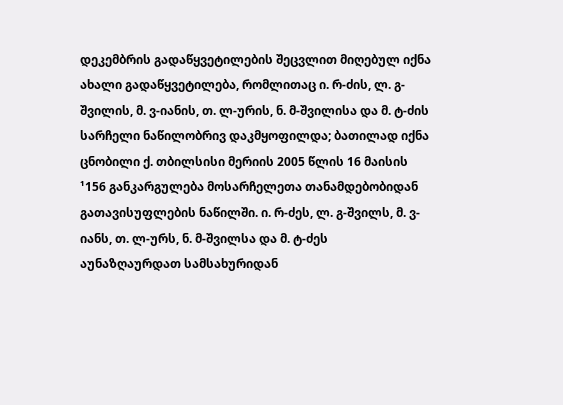დეკემბრის გადაწყვეტილების შეცვლით მიღებულ იქნა ახალი გადაწყვეტილება, რომლითაც ი. რ-ძის, ლ. გ-შვილის, მ. ვ-იანის, თ. ლ-ურის, ნ. მ-შვილისა და მ. ტ-ძის სარჩელი ნაწილობრივ დაკმყოფილდა; ბათილად იქნა ცნობილი ქ. თბილსისი მერიის 2005 წლის 16 მაისის ¹156 განკარგულება მოსარჩელეთა თანამდებობიდან გათავისუფლების ნაწილში. ი. რ-ძეს, ლ. გ-შვილს, მ. ვ-იანს, თ. ლ-ურს, ნ. მ-შვილსა და მ. ტ-ძეს აუნაზღაურდათ სამსახურიდან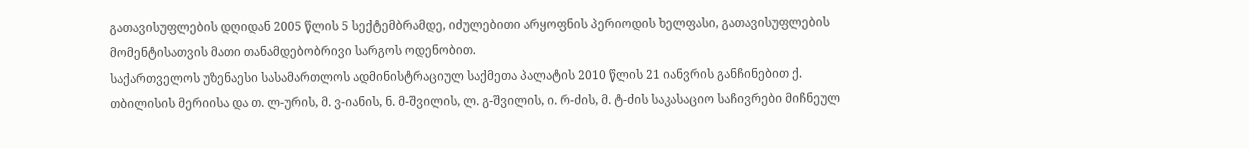გათავისუფლების დღიდან 2005 წლის 5 სექტემბრამდე, იძულებითი არყოფნის პერიოდის ხელფასი, გათავისუფლების მომენტისათვის მათი თანამდებობრივი სარგოს ოდენობით.
საქართველოს უზენაესი სასამართლოს ადმინისტრაციულ საქმეთა პალატის 2010 წლის 21 იანვრის განჩინებით ქ. თბილისის მერიისა და თ. ლ-ურის, მ. ვ-იანის, ნ. მ-შვილის, ლ. გ-შვილის, ი. რ-ძის, მ. ტ-ძის საკასაციო საჩივრები მიჩნეულ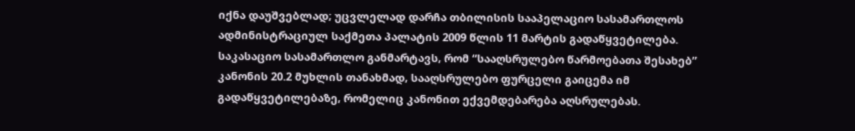იქნა დაუშვებლად; უცვლელად დარჩა თბილისის სააპელაციო სასამართლოს ადმინისტრაციულ საქმეთა პალატის 2009 წლის 11 მარტის გადაწყვეტილება.
საკასაციო სასამართლო განმარტავს, რომ “სააღსრულებო წარმოებათა შესახებ” კანონის 20.2 მუხლის თანახმად, სააღსრულებო ფურცელი გაიცემა იმ გადაწყვეტილებაზე, რომელიც კანონით ექვემდებარება აღსრულებას.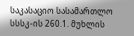საკასაციო სასამართლო სსსკ-ის 260.1. მუხლის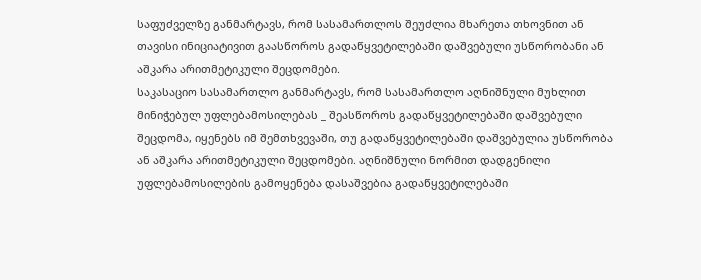საფუძველზე განმარტავს, რომ სასამართლოს შეუძლია მხარეთა თხოვნით ან თავისი ინიციატივით გაასწოროს გადაწყვეტილებაში დაშვებული უსწორობანი ან აშკარა არითმეტიკული შეცდომები.
საკასაციო სასამართლო განმარტავს, რომ სასამართლო აღნიშნული მუხლით მინიჭებულ უფლებამოსილებას _ შეასწოროს გადაწყვეტილებაში დაშვებული შეცდომა, იყენებს იმ შემთხვევაში, თუ გადაწყვეტილებაში დაშვებულია უსწორობა ან აშკარა არითმეტიკული შეცდომები. აღნიშნული ნორმით დადგენილი უფლებამოსილების გამოყენება დასაშვებია გადაწყვეტილებაში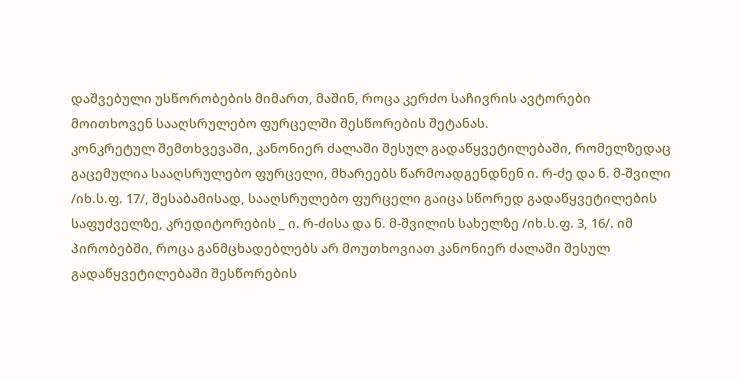დაშვებული უსწორობების მიმართ, მაშინ, როცა კერძო საჩივრის ავტორები მოითხოვენ სააღსრულებო ფურცელში შესწორების შეტანას.
კონკრეტულ შემთხვევაში, კანონიერ ძალაში შესულ გადაწყვეტილებაში, რომელზედაც გაცემულია სააღსრულებო ფურცელი, მხარეებს წარმოადგენდნენ ი. რ-ძე და ნ. მ-შვილი /იხ.ს.ფ. 17/, შესაბამისად, სააღსრულებო ფურცელი გაიცა სწორედ გადაწყვეტილების საფუძველზე, კრედიტორების _ ი. რ-ძისა და ნ. მ-შვილის სახელზე /იხ.ს.ფ. 3, 16/. იმ პირობებში, როცა განმცხადებლებს არ მოუთხოვიათ კანონიერ ძალაში შესულ გადაწყვეტილებაში შესწორების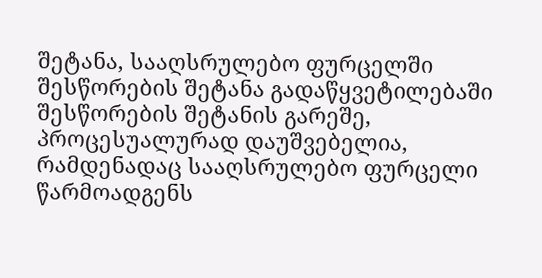შეტანა, სააღსრულებო ფურცელში შესწორების შეტანა გადაწყვეტილებაში შესწორების შეტანის გარეშე, პროცესუალურად დაუშვებელია, რამდენადაც სააღსრულებო ფურცელი წარმოადგენს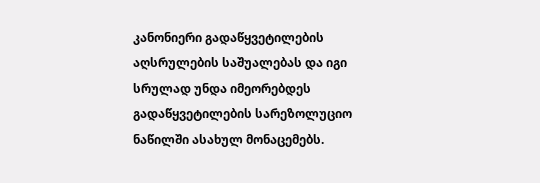კანონიერი გადაწყვეტილების აღსრულების საშუალებას და იგი სრულად უნდა იმეორებდეს გადაწყვეტილების სარეზოლუციო ნაწილში ასახულ მონაცემებს.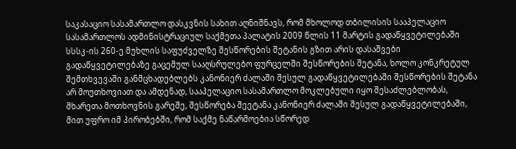საკასაციო სასამართლო დასკვნის სახით აღნიშნავს, რომ მხოლოდ თბილისის სააპელაციო სასამართლოს ადმინისტრაციულ საქმეთა პალატის 2009 წლის 11 მარტის გადაწყვეტილებაში სსსკ-ის 260-ე მუხლის საფუძველზე შესწორების შეტანის გზით არის დასაშვები გადაწყვეტილებაზე გაცემულ სააღსრულებო ფურცელში შესწორების შეტანა, ხოლო კონკრეტულ შემთხვევაში განმცხადებლებს კანონიერ ძალაში შესულ გადაწყვეტილებაში შესწორების შეტანა არ მოუთხოვიათ და ამდენად, სააპელაციო სასამართლო მოკლებული იყო შესაძლებლობას, მხარეთა მოთხოვნის გარეშე, შესწორება შეეტანა კანონიერ ძალაში შესულ გადაწყვეტილებაში, მით უფრო იმ პირობებში, რომ საქმე ნაწარმოებია სწორედ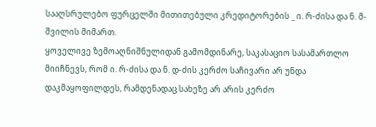სააღსრულებო ფურცელში მითითებული კრედიტორების _ ი. რ-ძისა და ნ. მ-შვილის მიმართ.
ყოველივე ზემოაღნიშნულიდან გამომდინარე, საკასაციო სასამართლო მიიჩნევს, რომ ი. რ-ძისა და ნ. დ-ძის კერძო საჩივარი არ უნდა დაკმაყოფილდეს, რამდენადაც სახეზე არ არის კერძო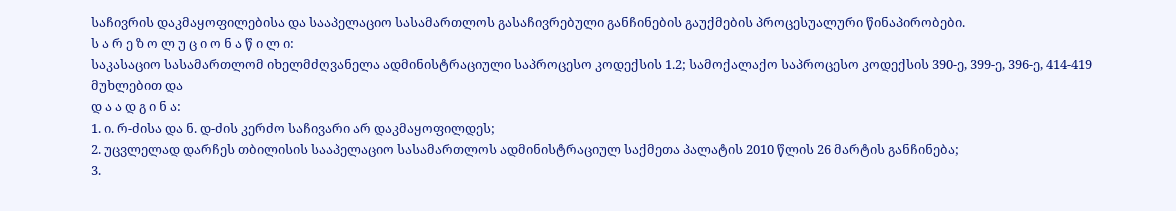საჩივრის დაკმაყოფილებისა და სააპელაციო სასამართლოს გასაჩივრებული განჩინების გაუქმების პროცესუალური წინაპირობები.
ს ა რ ე ზ ო ლ უ ც ი ო ნ ა წ ი ლ ი:
საკასაციო სასამართლომ იხელმძღვანელა ადმინისტრაციული საპროცესო კოდექსის 1.2; სამოქალაქო საპროცესო კოდექსის 390-ე, 399-ე, 396-ე, 414-419 მუხლებით და
დ ა ა დ გ ი ნ ა:
1. ი. რ-ძისა და ნ. დ-ძის კერძო საჩივარი არ დაკმაყოფილდეს;
2. უცვლელად დარჩეს თბილისის სააპელაციო სასამართლოს ადმინისტრაციულ საქმეთა პალატის 2010 წლის 26 მარტის განჩინება;
3.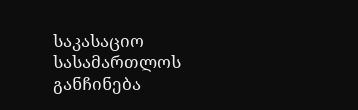საკასაციო სასამართლოს განჩინება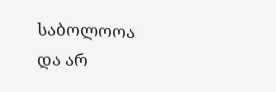საბოლოოა და არ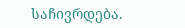საჩივრდება.